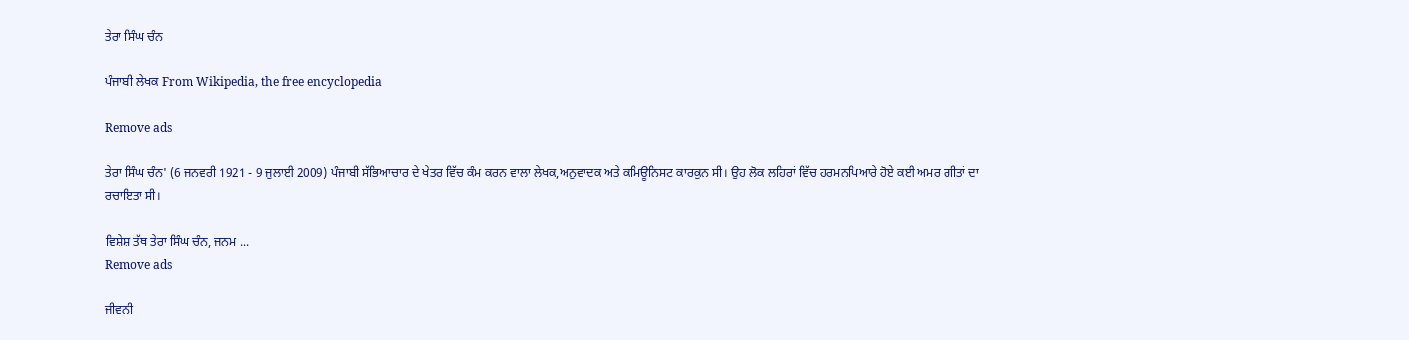ਤੇਰਾ ਸਿੰਘ ਚੰਨ

ਪੰਜਾਬੀ ਲੇਖਕ From Wikipedia, the free encyclopedia

Remove ads

ਤੇਰਾ ਸਿੰਘ ਚੰਨ' (6 ਜਨਵਰੀ 1921 - 9 ਜੁਲਾਈ 2009) ਪੰਜਾਬੀ ਸੱਭਿਆਚਾਰ ਦੇ ਖੇਤਰ ਵਿੱਚ ਕੰਮ ਕਰਨ ਵਾਲਾ ਲੇਖਕ,ਅਨੁਵਾਦਕ ਅਤੇ ਕਮਿਊਨਿਸਟ ਕਾਰਕੁਨ ਸੀ। ਉਹ ਲੋਕ ਲਹਿਰਾਂ ਵਿੱਚ ਹਰਮਨਪਿਆਰੇ ਹੋਏ ਕਈ ਅਮਰ ਗੀਤਾਂ ਦਾ ਰਚਾਇਤਾ ਸੀ।

ਵਿਸ਼ੇਸ਼ ਤੱਥ ਤੇਰਾ ਸਿੰਘ ਚੰਨ, ਜਨਮ ...
Remove ads

ਜੀਵਨੀ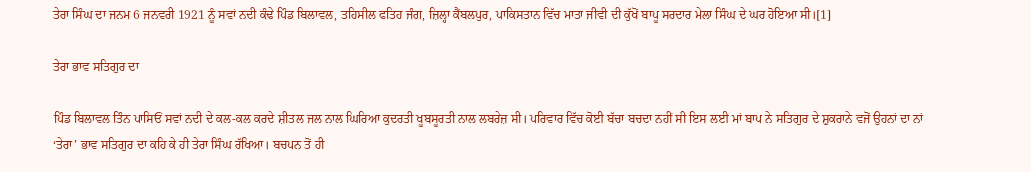ਤੇਰਾ ਸਿੰਘ ਦਾ ਜਨਮ 6 ਜਨਵਰੀ 1921 ਨੂੰ ਸਵਾਂ ਨਦੀ ਕੰਢੇ ਪਿੰਡ ਬਿਲਾਵਲ, ਤਹਿਸੀਲ ਫਤਿਹ ਜੰਗ, ਜ਼ਿਲ੍ਹਾ ਕੈਂਬਲਪੁਰ, ਪਾਕਿਸਤਾਨ ਵਿੱਚ ਮਾਤਾ ਜੀਵੀ ਦੀ ਕੁੱਖੋਂ ਬਾਪੂ ਸਰਦਾਰ ਮੇਲਾ ਸਿੰਘ ਦੇ ਘਰ ਹੋਇਆ ਸੀ।[1]

ਤੇਰਾ ਭਾਵ ਸਤਿਗੁਰ ਦਾ

ਪਿੰਡ ਬਿਲਾਵਲ ਤਿੰਨ ਪਾਸਿਓਂ ਸਵਾਂ ਨਦੀ ਦੇ ਕਲ-ਕਲ ਕਰਦੇ ਸ਼ੀਤਲ ਜਲ ਨਾਲ ਘਿਰਿਆ ਕੁਦਰਤੀ ਖੂਬਸੂਰਤੀ ਨਾਲ ਲਬਰੇਜ਼ ਸੀ। ਪਰਿਵਾਰ ਵਿੱਚ ਕੋਈ ਬੱਚਾ ਬਚਦਾ ਨਹੀਂ ਸੀ ਇਸ ਲਈ ਮਾਂ ਬਾਪ ਨੇ ਸਤਿਗੁਰ ਦੇ ਸ਼ੁਕਰਾਨੇ ਵਜੋਂ ਉਹਨਾਂ ਦਾ ਨਾਂ ‘ਤੇਰਾ’ ਭਾਵ ਸਤਿਗੁਰ ਦਾ ਕਹਿ ਕੇ ਹੀ ਤੇਰਾ ਸਿੰਘ ਰੱਖਿਆ। ਬਚਪਨ ਤੋਂ ਹੀ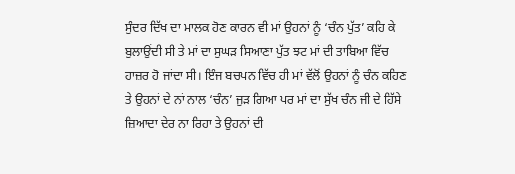ਸੁੰਦਰ ਦਿੱਖ ਦਾ ਮਾਲਕ ਹੋਣ ਕਾਰਨ ਵੀ ਮਾਂ ਉਹਨਾਂ ਨੂੰ ‘ਚੰਨ ਪੁੱਤ’ ਕਹਿ ਕੇ ਬੁਲਾਉਂਦੀ ਸੀ ਤੇ ਮਾਂ ਦਾ ਸੁਘੜ ਸਿਆਣਾ ਪੁੱਤ ਝਟ ਮਾਂ ਦੀ ਤਾਬਿਆ ਵਿੱਚ ਹਾਜ਼ਰ ਹੋ ਜਾਂਦਾ ਸੀ। ਇੰਜ ਬਚਪਨ ਵਿੱਚ ਹੀ ਮਾਂ ਵੱਲੋਂ ਉਹਨਾਂ ਨੂੰ ਚੰਨ ਕਹਿਣ ਤੇ ਉਹਨਾਂ ਦੇ ਨਾਂ ਨਾਲ ‘ਚੰਨ’ ਜੁੜ ਗਿਆ ਪਰ ਮਾਂ ਦਾ ਸੁੱਖ ਚੰਨ ਜੀ ਦੇ ਹਿੱਸੇ ਜ਼ਿਆਦਾ ਦੇਰ ਨਾ ਰਿਹਾ ਤੇ ਉਹਨਾਂ ਦੀ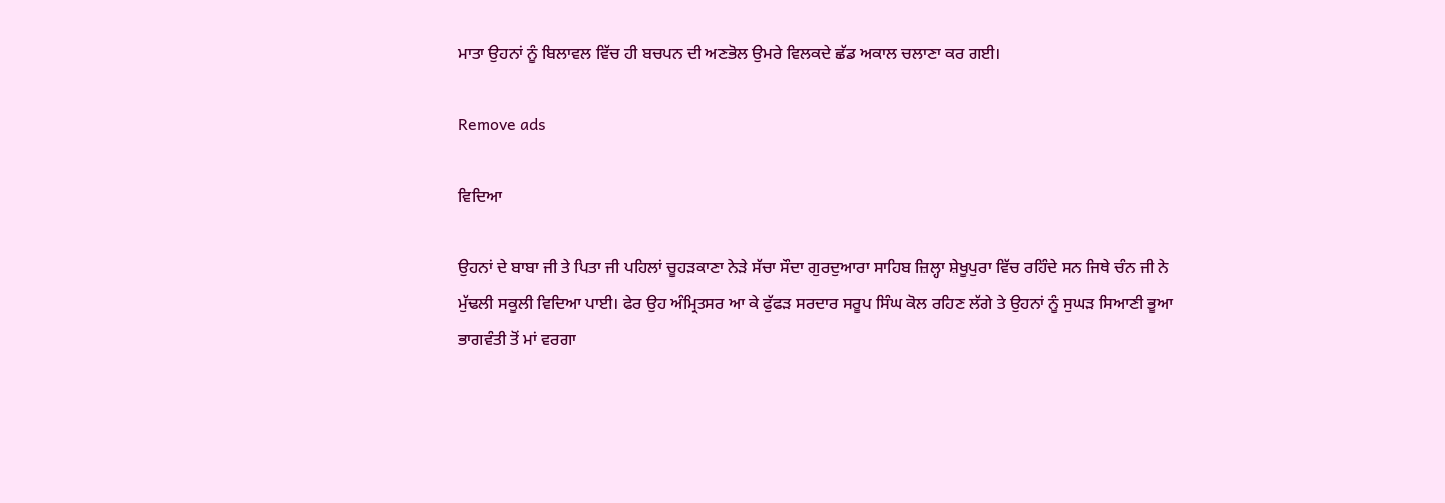ਮਾਤਾ ਉਹਨਾਂ ਨੂੰ ਬਿਲਾਵਲ ਵਿੱਚ ਹੀ ਬਚਪਨ ਦੀ ਅਣਭੋਲ ਉਮਰੇ ਵਿਲਕਦੇ ਛੱਡ ਅਕਾਲ ਚਲਾਣਾ ਕਰ ਗਈ।

Remove ads

ਵਿਦਿਆ

ਉਹਨਾਂ ਦੇ ਬਾਬਾ ਜੀ ਤੇ ਪਿਤਾ ਜੀ ਪਹਿਲਾਂ ਚੂਹੜਕਾਣਾ ਨੇੜੇ ਸੱਚਾ ਸੌਦਾ ਗੁਰਦੁਆਰਾ ਸਾਹਿਬ ਜ਼ਿਲ੍ਹਾ ਸ਼ੇਖੂਪੁਰਾ ਵਿੱਚ ਰਹਿੰਦੇ ਸਨ ਜਿਥੇ ਚੰਨ ਜੀ ਨੇ ਮੁੱਢਲੀ ਸਕੂਲੀ ਵਿਦਿਆ ਪਾਈ। ਫੇਰ ਉਹ ਅੰਮ੍ਰਿਤਸਰ ਆ ਕੇ ਫੁੱਫੜ ਸਰਦਾਰ ਸਰੂਪ ਸਿੰਘ ਕੋਲ ਰਹਿਣ ਲੱਗੇ ਤੇ ਉਹਨਾਂ ਨੂੰ ਸੁਘੜ ਸਿਆਣੀ ਭੂਆ ਭਾਗਵੰਤੀ ਤੋਂ ਮਾਂ ਵਰਗਾ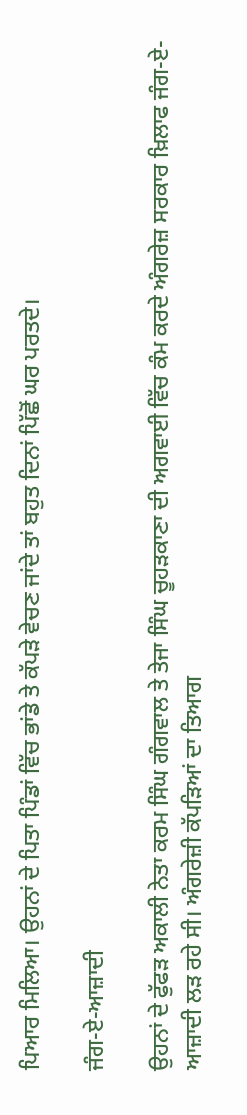ਪਿਆਰ ਮਿਲਿਆ। ਉਹਨਾਂ ਦੇ ਪਿਤਾ ਪਿੰਡਾਂ ਵਿੱਚ ਭਾਂਡੇ ਤੇ ਕੱਪੜੇ ਵੇਚਣ ਜਾਂਦੇ ਤਾਂ ਬਹੁਤ ਦਿਨਾਂ ਪਿੱਛੋਂ ਘਰ ਪਰਤਦੇ।

ਜੰਗ-ਏ-ਆਜ਼ਾਦੀ

ਉਹਨਾਂ ਦੇ ਫੁੱਫੜ ਅਕਾਲੀ ਨੇਤਾ ਕਰਮ ਸਿੰਘ ਗੰਗਵਾਲ ਤੇ ਤੇਜਾ ਸਿੰਘ ਚੂਹੜਕਾਣਾ ਦੀ ਅਗਵਾਈ ਵਿੱਚ ਕੰਮ ਕਰਦੇ ਅੰਗਰੇਜ਼ ਸਰਕਾਰ ਖ਼ਿਲਾਫ ਜੰਗ-ਏ-ਆਜ਼ਾਦੀ ਲੜ ਰਹੇ ਸੀ। ਅੰਗਰੇਜ਼ੀ ਕੱਪੜਿਆਂ ਦਾ ਤਿਆਗ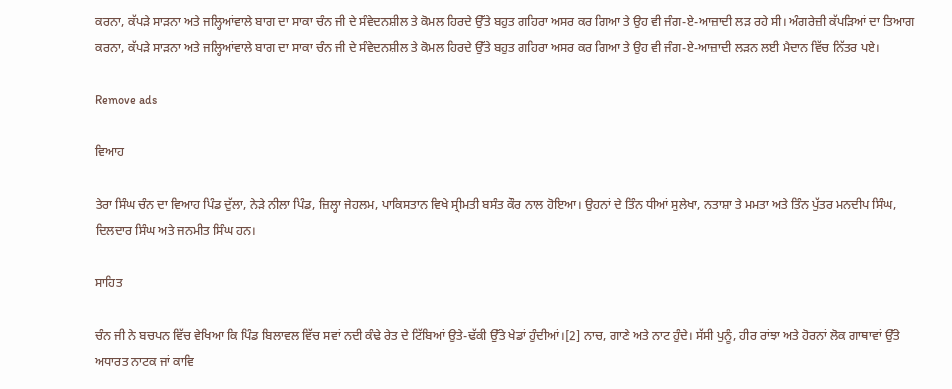ਕਰਨਾ, ਕੱਪੜੇ ਸਾੜਨਾ ਅਤੇ ਜਲ੍ਹਿਆਂਵਾਲੇ ਬਾਗ ਦਾ ਸਾਕਾ ਚੰਨ ਜੀ ਦੇ ਸੰਵੇਦਨਸ਼ੀਲ ਤੇ ਕੋਮਲ ਹਿਰਦੇ ਉੱਤੇ ਬਹੁਤ ਗਹਿਰਾ ਅਸਰ ਕਰ ਗਿਆ ਤੇ ਉਹ ਵੀ ਜੰਗ-ਏ-ਆਜ਼ਾਦੀ ਲੜ ਰਹੇ ਸੀ। ਅੰਗਰੇਜ਼ੀ ਕੱਪੜਿਆਂ ਦਾ ਤਿਆਗ ਕਰਨਾ, ਕੱਪੜੇ ਸਾੜਨਾ ਅਤੇ ਜਲ੍ਹਿਆਂਵਾਲੇ ਬਾਗ ਦਾ ਸਾਕਾ ਚੰਨ ਜੀ ਦੇ ਸੰਵੇਦਨਸ਼ੀਲ ਤੇ ਕੋਮਲ ਹਿਰਦੇ ਉੱਤੇ ਬਹੁਤ ਗਹਿਰਾ ਅਸਰ ਕਰ ਗਿਆ ਤੇ ਉਹ ਵੀ ਜੰਗ-ਏ-ਆਜ਼ਾਦੀ ਲੜਨ ਲਈ ਮੈਦਾਨ ਵਿੱਚ ਨਿੱਤਰ ਪਏ।

Remove ads

ਵਿਆਹ

ਤੇਰਾ ਸਿੰਘ ਚੰਨ ਦਾ ਵਿਆਹ ਪਿੰਡ ਦੁੱਲਾ, ਨੇੜੇ ਨੀਲਾ ਪਿੰਡ, ਜ਼ਿਲ੍ਹਾ ਜੇਹਲਮ, ਪਾਕਿਸਤਾਨ ਵਿਖੇ ਸ੍ਰੀਮਤੀ ਬਸੰਤ ਕੌਰ ਨਾਲ ਹੋਇਆ। ਉਹਨਾਂ ਦੇ ਤਿੰਨ ਧੀਆਂ ਸੁਲੇਖਾ, ਨਤਾਸ਼ਾ ਤੇ ਮਮਤਾ ਅਤੇ ਤਿੰਨ ਪੁੱਤਰ ਮਨਦੀਪ ਸਿੰਘ, ਦਿਲਦਾਰ ਸਿੰਘ ਅਤੇ ਜਨਮੀਤ ਸਿੰਘ ਹਨ।

ਸਾਹਿਤ

ਚੰਨ ਜੀ ਨੇ ਬਚਪਨ ਵਿੱਚ ਵੇਖਿਆ ਕਿ ਪਿੰਡ ਬਿਲਾਵਲ ਵਿੱਚ ਸਵਾਂ ਨਦੀ ਕੰਢੇ ਰੇਤ ਦੇ ਟਿੱਬਿਆਂ ਉਤੇ-ਢੱਕੀ ਉੱਤੇ ਖੇਡਾਂ ਹੁੰਦੀਆਂ।[2] ਨਾਚ, ਗਾਣੇ ਅਤੇ ਨਾਟ ਹੁੰਦੇ। ਸੱਸੀ ਪੁਨੂੰ, ਹੀਰ ਰਾਂਝਾ ਅਤੇ ਹੋਰਨਾਂ ਲੋਕ ਗਾਥਾਵਾਂ ਉੱਤੇ ਅਧਾਰਤ ਨਾਟਕ ਜਾਂ ਕਾਵਿ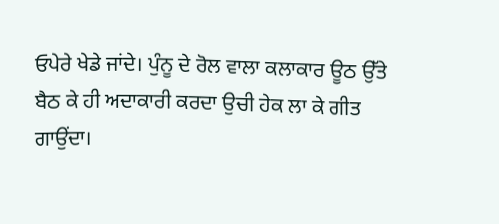ਓਪੇਰੇ ਖੇਡੇ ਜਾਂਦੇ। ਪੁੰਨੂ ਦੇ ਰੋਲ ਵਾਲਾ ਕਲਾਕਾਰ ਊਠ ਉੱਤੇ ਬੈਠ ਕੇ ਹੀ ਅਦਾਕਾਰੀ ਕਰਦਾ ਉਚੀ ਹੇਕ ਲਾ ਕੇ ਗੀਤ ਗਾਉਂਦਾ।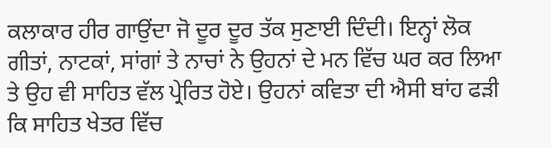ਕਲਾਕਾਰ ਹੀਰ ਗਾਉਂਦਾ ਜੋ ਦੂਰ ਦੂਰ ਤੱਕ ਸੁਣਾਈ ਦਿੰਦੀ। ਇਨ੍ਹਾਂ ਲੋਕ ਗੀਤਾਂ, ਨਾਟਕਾਂ, ਸਾਂਗਾਂ ਤੇ ਨਾਚਾਂ ਨੇ ਉਹਨਾਂ ਦੇ ਮਨ ਵਿੱਚ ਘਰ ਕਰ ਲਿਆ ਤੇ ਉਹ ਵੀ ਸਾਹਿਤ ਵੱਲ ਪ੍ਰੇਰਿਤ ਹੋਏ। ਉਹਨਾਂ ਕਵਿਤਾ ਦੀ ਐਸੀ ਬਾਂਹ ਫੜੀ ਕਿ ਸਾਹਿਤ ਖੇਤਰ ਵਿੱਚ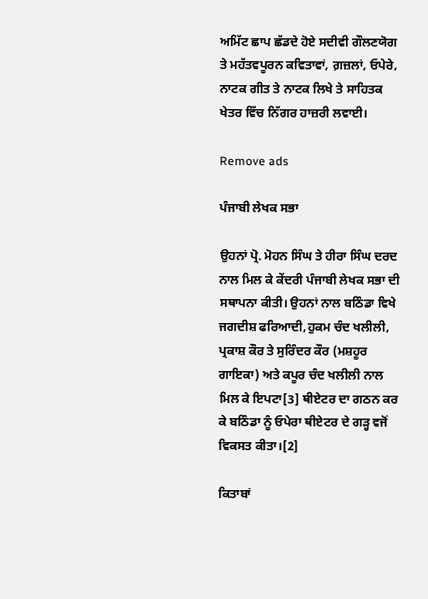ਅਮਿੱਟ ਛਾਪ ਛੱਡਦੇ ਹੋਏ ਸਦੀਵੀ ਗੌਲਣਯੋਗ ਤੇ ਮਹੱਤਵਪੂਰਨ ਕਵਿਤਾਵਾਂ, ਗ਼ਜ਼ਲਾਂ, ਓਪੇਰੇ, ਨਾਟਕ ਗੀਤ ਤੇ ਨਾਟਕ ਲਿਖੇ ਤੇ ਸਾਹਿਤਕ ਖੇਤਰ ਵਿੱਚ ਨਿੱਗਰ ਹਾਜ਼ਰੀ ਲਵਾਈ।

Remove ads

ਪੰਜਾਬੀ ਲੇਖਕ ਸਭਾ

ਉਹਨਾਂ ਪ੍ਰੋ. ਮੋਹਨ ਸਿੰਘ ਤੇ ਹੀਰਾ ਸਿੰਘ ਦਰਦ ਨਾਲ ਮਿਲ ਕੇ ਕੇਂਦਰੀ ਪੰਜਾਬੀ ਲੇਖਕ ਸਭਾ ਦੀ ਸਥਾਪਨਾ ਕੀਤੀ। ਉਹਨਾਂ ਨਾਲ ਬਠਿੰਡਾ ਵਿਖੇ ਜਗਦੀਸ਼ ਫਰਿਆਦੀ,ਹੁਕਮ ਚੰਦ ਖਲੀਲੀ, ਪ੍ਰਕਾਸ਼ ਕੌਰ ਤੇ ਸੁਰਿੰਦਰ ਕੌਰ (ਮਸ਼ਹੂਰ ਗਾਇਕਾ) ਅਤੇ ਕਪੂਰ ਚੰਦ ਖਲੀਲੀ ਨਾਲ ਮਿਲ ਕੇ ਇਪਟਾ[3] ਥੀਏਟਰ ਦਾ ਗਠਨ ਕਰ ਕੇ ਬਠਿੰਡਾ ਨੂੰ ਓਪੇਰਾ ਥੀਏਟਰ ਦੇ ਗੜ੍ਹ ਵਜੋਂ ਵਿਕਸਤ ਕੀਤਾ।[2]

ਕਿਤਾਬਾਂ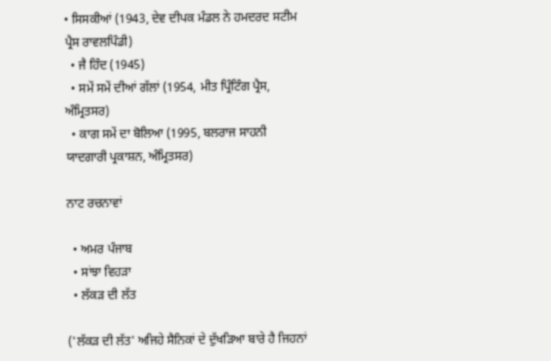• ਸਿਸਕੀਆਂ (1943, ਦੇਵ ਦੀਪਕ ਮੰਡਲ ਨੇ ਹਮਦਰਦ ਸਟੀਮ ਪ੍ਰੈਸ ਰਾਵਲਪਿੰਡੀ)
  • ਜੈ ਹਿੰਦ (1945)
  • ਸਮੇਂ ਸਮੇਂ ਦੀਆਂ ਗੱਲਾਂ (1954, ਮੀਤ ਪ੍ਰਿੰਟਿੰਗ ਪ੍ਰੈਸ, ਅੰਮ੍ਰਿਤਸਰ)
  • ਕਾਗ ਸਮੇਂ ਦਾ ਬੋਲਿਆ (1995, ਬਲਰਾਜ ਸਾਹਨੀ ਯਾਦਗਾਰੀ ਪ੍ਰਕਾਸ਼ਨ, ਅੰਮ੍ਰਿਤਸਰ)

ਨਾਟ ਰਚਨਾਵਾਂ

  • ਅਮਰ ਪੰਜਾਬ
  • ਸਾਂਝਾ ਵਿਹੜਾ
  • ਲੱਕੜ ਦੀ ਲੱਤ

('ਲੱਕੜ ਦੀ ਲੱਤ' ਅਜਿਹੇ ਸੈਨਿਕਾਂ ਦੇ ਦੁੱਖੜਿਆ ਬਾਰੇ ਹੈ ਜਿਹਨਾਂ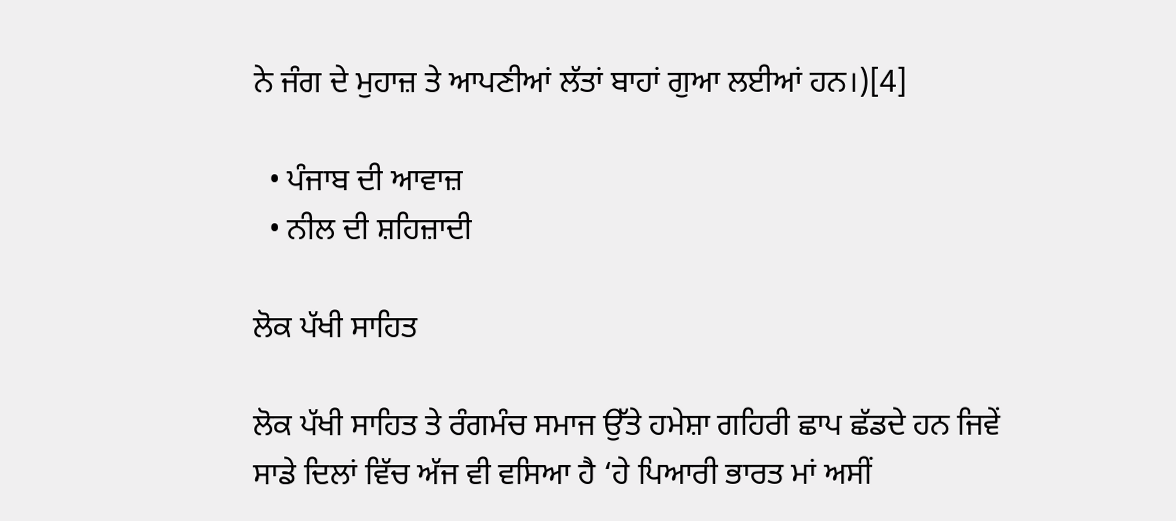ਨੇ ਜੰਗ ਦੇ ਮੁਹਾਜ਼ ਤੇ ਆਪਣੀਆਂ ਲੱਤਾਂ ਬਾਹਾਂ ਗੁਆ ਲਈਆਂ ਹਨ।)[4]

  • ਪੰਜਾਬ ਦੀ ਆਵਾਜ਼
  • ਨੀਲ ਦੀ ਸ਼ਹਿਜ਼ਾਦੀ

ਲੋਕ ਪੱਖੀ ਸਾਹਿਤ

ਲੋਕ ਪੱਖੀ ਸਾਹਿਤ ਤੇ ਰੰਗਮੰਚ ਸਮਾਜ ਉੱਤੇ ਹਮੇਸ਼ਾ ਗਹਿਰੀ ਛਾਪ ਛੱਡਦੇ ਹਨ ਜਿਵੇਂ ਸਾਡੇ ਦਿਲਾਂ ਵਿੱਚ ਅੱਜ ਵੀ ਵਸਿਆ ਹੈ ‘ਹੇ ਪਿਆਰੀ ਭਾਰਤ ਮਾਂ ਅਸੀਂ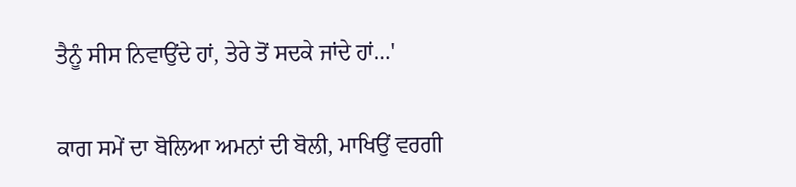ਤੈਨੂੰ ਸੀਸ ਨਿਵਾਉਂਦੇ ਹਾਂ, ਤੇਰੇ ਤੋਂ ਸਦਕੇ ਜਾਂਦੇ ਹਾਂ…'

ਕਾਗ ਸਮੇਂ ਦਾ ਬੋਲਿਆ ਅਮਨਾਂ ਦੀ ਬੋਲੀ, ਮਾਖਿਉਂ ਵਰਗੀ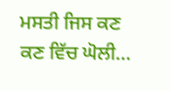ਮਸਤੀ ਜਿਸ ਕਣ ਕਣ ਵਿੱਚ ਘੋਲੀ…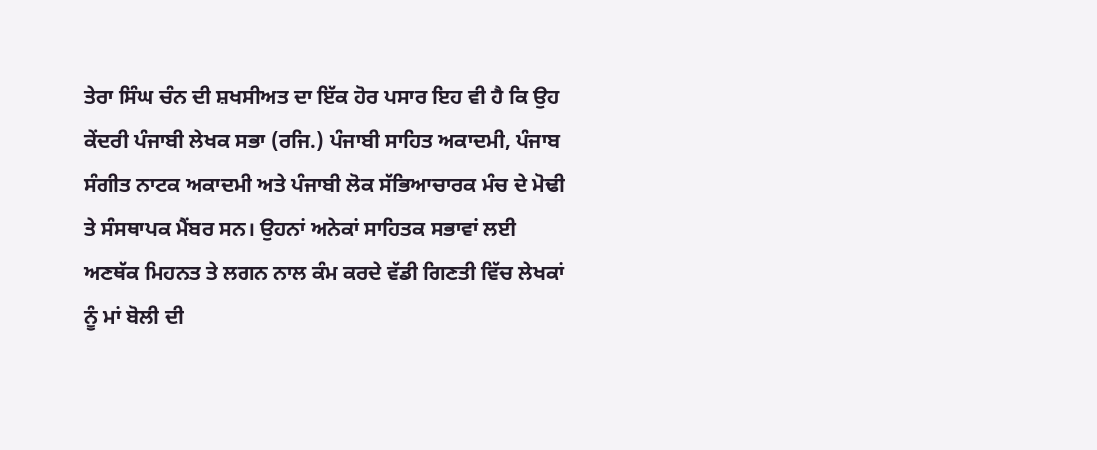ਤੇਰਾ ਸਿੰਘ ਚੰਨ ਦੀ ਸ਼ਖਸੀਅਤ ਦਾ ਇੱਕ ਹੋਰ ਪਸਾਰ ਇਹ ਵੀ ਹੈ ਕਿ ਉਹ ਕੇਂਦਰੀ ਪੰਜਾਬੀ ਲੇਖਕ ਸਭਾ (ਰਜਿ.) ਪੰਜਾਬੀ ਸਾਹਿਤ ਅਕਾਦਮੀ, ਪੰਜਾਬ ਸੰਗੀਤ ਨਾਟਕ ਅਕਾਦਮੀ ਅਤੇ ਪੰਜਾਬੀ ਲੋਕ ਸੱਭਿਆਚਾਰਕ ਮੰਚ ਦੇ ਮੋਢੀ ਤੇ ਸੰਸਥਾਪਕ ਮੈਂਬਰ ਸਨ। ਉਹਨਾਂ ਅਨੇਕਾਂ ਸਾਹਿਤਕ ਸਭਾਵਾਂ ਲਈ ਅਣਥੱਕ ਮਿਹਨਤ ਤੇ ਲਗਨ ਨਾਲ ਕੰਮ ਕਰਦੇ ਵੱਡੀ ਗਿਣਤੀ ਵਿੱਚ ਲੇਖਕਾਂ ਨੂੰ ਮਾਂ ਬੋਲੀ ਦੀ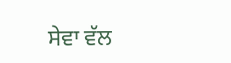ਸੇਵਾ ਵੱਲ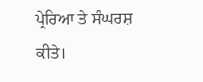ਪ੍ਰੇਰਿਆ ਤੇ ਸੰਘਰਸ਼ ਕੀਤੇ।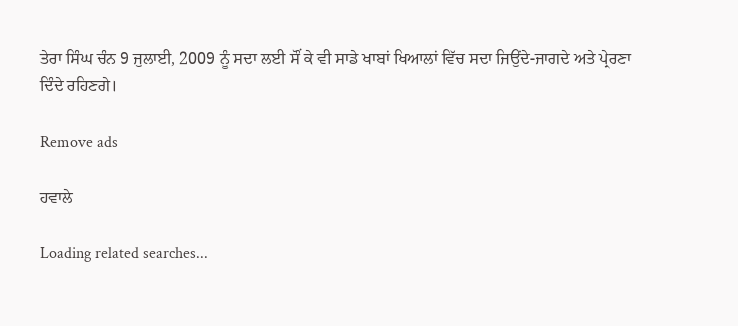ਤੇਰਾ ਸਿੰਘ ਚੰਨ 9 ਜੁਲਾਈ, 2009 ਨੂੰ ਸਦਾ ਲਈ ਸੌਂ ਕੇ ਵੀ ਸਾਡੇ ਖਾਬਾਂ ਖਿਆਲਾਂ ਵਿੱਚ ਸਦਾ ਜਿਉਂਦੇ-ਜਾਗਦੇ ਅਤੇ ਪ੍ਰੇਰਣਾ ਦਿੰਦੇ ਰਹਿਣਗੇ।

Remove ads

ਹਵਾਲੇ

Loading related searches...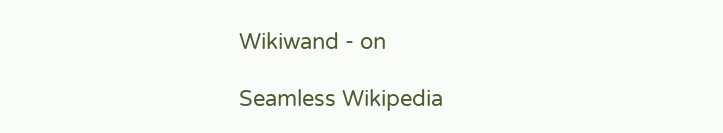Wikiwand - on

Seamless Wikipedia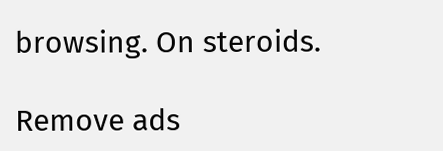browsing. On steroids.

Remove ads